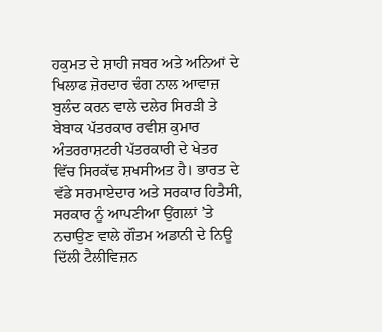ਹਕੁਮਤ ਦੇ ਸ਼ਾਹੀ ਜਬਰ ਅਤੇ ਅਨਿਆਂ ਦੇ ਖਿਲਾਫ ਜ਼ੋਰਦਾਰ ਢੰਗ ਨਾਲ ਆਵਾਜ਼ ਬੁਲੰਦ ਕਰਨ ਵਾਲੇ ਦਲੇਰ ਸਿਰੜੀ ਤੇ ਬੇਬਾਕ ਪੱਤਰਕਾਰ ਰਵੀਸ਼ ਕੁਮਾਰ ਅੰਤਰਰਾਸ਼ਟਰੀ ਪੱਤਰਕਾਰੀ ਦੇ ਖੇਤਰ ਵਿੱਚ ਸਿਰਕੱਢ ਸ਼ਖਸੀਅਤ ਹੈ। ਭਾਰਤ ਦੇ ਵੱਡੇ ਸਰਮਾਏਦਾਰ ਅਤੇ ਸਰਕਾਰ ਹਿਤੈਸੀ, ਸਰਕਾਰ ਨੂੰ ਆਪਣੀਆ ਉਂਗਲਾਂ ’ਤੇ ਨਚਾਉਣ ਵਾਲੇ ਗੌਤਮ ਅਡਾਨੀ ਦੇ ਨਿਊ ਦਿੱਲੀ ਟੈਲੀਵਿਜ਼ਨ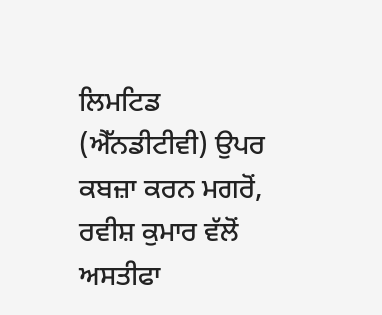ਲਿਮਟਿਡ (ਐੱਨਡੀਟੀਵੀ) ਉਪਰ ਕਬਜ਼ਾ ਕਰਨ ਮਗਰੋਂ, ਰਵੀਸ਼ ਕੁਮਾਰ ਵੱਲੋਂ ਅਸਤੀਫਾ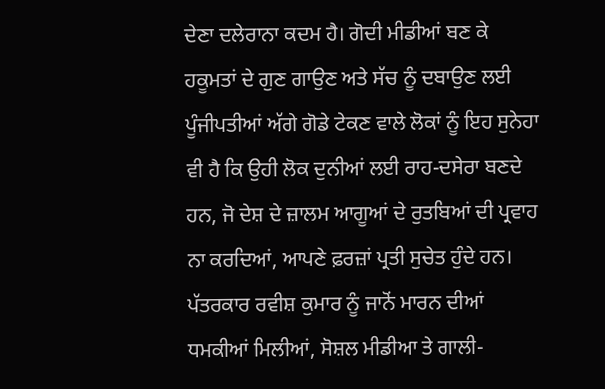ਦੇਣਾ ਦਲੇਰਾਨਾ ਕਦਮ ਹੈ। ਗੋਦੀ ਮੀਡੀਆਂ ਬਣ ਕੇ ਹਕੂਮਤਾਂ ਦੇ ਗੁਣ ਗਾਉਣ ਅਤੇ ਸੱਚ ਨੂੰ ਦਬਾਉਣ ਲਈ ਪੂੰਜੀਪਤੀਆਂ ਅੱਗੇ ਗੋਡੇ ਟੇਕਣ ਵਾਲੇ ਲੋਕਾਂ ਨੂੰ ਇਹ ਸੁਨੇਹਾ ਵੀ ਹੈ ਕਿ ਉਹੀ ਲੋਕ ਦੁਨੀਆਂ ਲਈ ਰਾਹ-ਦਸੇਰਾ ਬਣਦੇ ਹਨ, ਜੋ ਦੇਸ਼ ਦੇ ਜ਼ਾਲਮ ਆਗੂਆਂ ਦੇ ਰੁਤਬਿਆਂ ਦੀ ਪ੍ਰਵਾਹ ਨਾ ਕਰਦਿਆਂ, ਆਪਣੇ ਫ਼ਰਜ਼ਾਂ ਪ੍ਰਤੀ ਸੁਚੇਤ ਹੁੰਦੇ ਹਨ। ਪੱਤਰਕਾਰ ਰਵੀਸ਼ ਕੁਮਾਰ ਨੂੰ ਜਾਨੋਂ ਮਾਰਨ ਦੀਆਂ ਧਮਕੀਆਂ ਮਿਲੀਆਂ, ਸੋਸ਼ਲ ਮੀਡੀਆ ਤੇ ਗਾਲੀ-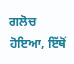ਗਲੋਚ ਹੋਇਆ, ਇੱਥੋਂ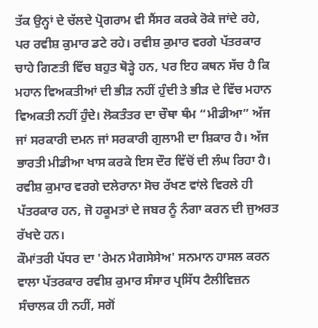ਤੱਕ ਉਨ੍ਹਾਂ ਦੇ ਚੱਲਦੇ ਪ੍ਰੋਗਰਾਮ ਵੀ ਸੈਂਸਰ ਕਰਕੇ ਰੋਕੇ ਜਾਂਦੇ ਰਹੇ, ਪਰ ਰਵੀਸ਼ ਕੁਮਾਰ ਡਟੇ ਰਹੇ। ਰਵੀਸ਼ ਕੁਮਾਰ ਵਰਗੇ ਪੱਤਰਕਾਰ ਚਾਹੇ ਗਿਣਤੀ ਵਿੱਚ ਬਹੁਤ ਥੋੜ੍ਹੇ ਹਨ, ਪਰ ਇਹ ਕਥਨ ਸੱਚ ਹੈ ਕਿ ਮਹਾਨ ਵਿਅਕਤੀਆਂ ਦੀ ਭੀੜ ਨਹੀਂ ਹੁੰਦੀ ਤੇ ਭੀੜ ਦੇ ਵਿੱਚ ਮਹਾਨ ਵਿਅਕਤੀ ਨਹੀਂ ਹੁੰਦੇ। ਲੋਕਤੰਤਰ ਦਾ ਚੌਥਾ ਥੰਮ “ਮੀਡੀਆ” ਅੱਜ ਜਾਂ ਸਰਕਾਰੀ ਦਮਨ ਜਾਂ ਸਰਕਾਰੀ ਗੁਲਾਮੀ ਦਾ ਸ਼ਿਕਾਰ ਹੈ। ਅੱਜ ਭਾਰਤੀ ਮੀਡੀਆ ਖਾਸ ਕਰਕੇ ਇਸ ਦੌਰ ਵਿੱਚੋਂ ਦੀ ਲੰਘ ਰਿਹਾ ਹੈ। ਰਵੀਸ਼ ਕੁਮਾਰ ਵਰਗੇ ਦਲੇਰਾਨਾ ਸੋਚ ਰੱਖਣ ਵਾਂਲੇ ਵਿਰਲੇ ਹੀ ਪੱਤਰਕਾਰ ਹਨ, ਜੋ ਹਕੂਮਤਾਂ ਦੇ ਜਬਰ ਨੂੰ ਨੰਗਾ ਕਰਨ ਦੀ ਜੁਅਰਤ ਰੱਖਦੇ ਹਨ।
ਕੌਮਾਂਤਰੀ ਪੱਧਰ ਦਾ 'ਰੇਮਨ ਮੈਗਸੇਸੇਅ' ਸਨਮਾਨ ਹਾਸਲ ਕਰਨ ਵਾਲਾ ਪੱਤਰਕਾਰ ਰਵੀਸ਼ ਕੁਮਾਰ ਸੰਸਾਰ ਪ੍ਰਸਿੱਧ ਟੈਲੀਵਿਜ਼ਨ ਸੰਚਾਲਕ ਹੀ ਨਹੀਂ, ਸਗੋਂ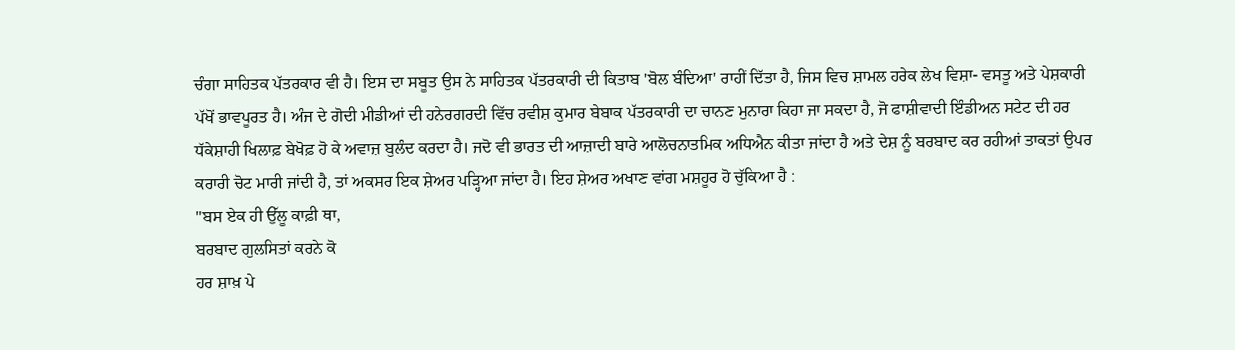ਚੰਗਾ ਸਾਹਿਤਕ ਪੱਤਰਕਾਰ ਵੀ ਹੈ। ਇਸ ਦਾ ਸਬੂਤ ਉਸ ਨੇ ਸਾਹਿਤਕ ਪੱਤਰਕਾਰੀ ਦੀ ਕਿਤਾਬ 'ਬੋਲ ਬੰਦਿਆ' ਰਾਹੀਂ ਦਿੱਤਾ ਹੈ, ਜਿਸ ਵਿਚ ਸ਼ਾਮਲ ਹਰੇਕ ਲੇਖ ਵਿਸ਼ਾ- ਵਸਤੂ ਅਤੇ ਪੇਸ਼ਕਾਰੀ ਪੱਖੋਂ ਭਾਵਪੂਰਤ ਹੈ। ਅੰਜ ਦੇ ਗੋਦੀ ਮੀਡੀਆਂ ਦੀ ਹਨੇਰਗਰਦੀ ਵਿੱਚ ਰਵੀਸ਼ ਕੁਮਾਰ ਬੇਬਾਕ ਪੱਤਰਕਾਰੀ ਦਾ ਚਾਨਣ ਮੁਨਾਰਾ ਕਿਹਾ ਜਾ ਸਕਦਾ ਹੈ, ਜੋ ਫਾਸ਼ੀਵਾਦੀ ਇੰਡੀਅਨ ਸਟੇਟ ਦੀ ਹਰ ਧੱਕੇਸ਼ਾਹੀ ਖਿਲਾਫ਼ ਬੇਖੋਫ਼ ਹੋ ਕੇ ਅਵਾਜ਼ ਬੁਲੰਦ ਕਰਦਾ ਹੈ। ਜਦੋ ਵੀ ਭਾਰਤ ਦੀ ਆਜ਼ਾਦੀ ਬਾਰੇ ਆਲੋਚਨਾਤਮਿਕ ਅਧਿਐਨ ਕੀਤਾ ਜਾਂਦਾ ਹੈ ਅਤੇ ਦੇਸ਼ ਨੂੰ ਬਰਬਾਦ ਕਰ ਰਹੀਆਂ ਤਾਕਤਾਂ ਉਪਰ ਕਰਾਰੀ ਚੋਟ ਮਾਰੀ ਜਾਂਦੀ ਹੈ, ਤਾਂ ਅਕਸਰ ਇਕ ਸ਼ੇਅਰ ਪੜ੍ਹਿਆ ਜਾਂਦਾ ਹੈ। ਇਹ ਸ਼ੇਅਰ ਅਖਾਣ ਵਾਂਗ ਮਸ਼ਹੂਰ ਹੋ ਚੁੱਕਿਆ ਹੈ :
"ਬਸ ਏਕ ਹੀ ਉੱਲੂ ਕਾਫ਼ੀ ਥਾ,
ਬਰਬਾਦ ਗੁਲਸਿਤਾਂ ਕਰਨੇ ਕੋ
ਹਰ ਸ਼ਾਖ਼ ਪੇ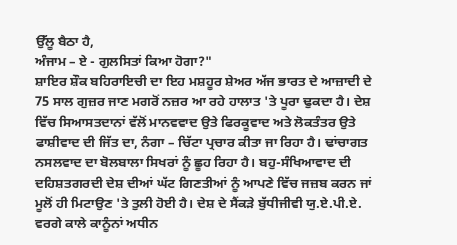ਉੱਲੂ ਬੈਠਾ ਹੈ,
ਅੰਜਾਮ – ਏ - ਗੁਲਸਿਤਾਂ ਕਿਆ ਹੋਗਾ?"
ਸ਼ਾਇਰ ਸ਼ੌਕ ਬਹਿਰਾਇਚੀ ਦਾ ਇਹ ਮਸ਼ਹੂਰ ਸ਼ੇਅਰ ਅੱਜ ਭਾਰਤ ਦੇ ਆਜ਼ਾਦੀ ਦੇ 75 ਸਾਲ ਗੁਜ਼ਰ ਜਾਣ ਮਗਰੋਂ ਨਜ਼ਰ ਆ ਰਹੇ ਹਾਲਾਤ 'ਤੇ ਪੂਰਾ ਢੁਕਦਾ ਹੈ। ਦੇਸ਼ ਵਿੱਚ ਸਿਆਸਤਦਾਨਾਂ ਵੱਲੋਂ ਮਾਨਵਵਾਦ ਉਤੇ ਫਿਰਕੂਵਾਦ ਅਤੇ ਲੋਕਤੰਤਰ ਉਤੇ ਫਾਸ਼ੀਵਾਦ ਦੀ ਜਿੱਤ ਦਾ, ਨੰਗਾ – ਚਿੱਟਾ ਪ੍ਰਚਾਰ ਕੀਤਾ ਜਾ ਰਿਹਾ ਹੈ। ਢਾਂਚਾਗਤ ਨਸਲਵਾਦ ਦਾ ਬੋਲਬਾਲਾ ਸਿਖਰਾਂ ਨੂੰ ਛੂਹ ਰਿਹਾ ਹੈ। ਬਹੁ-ਸੰਖਿਆਵਾਦ ਦੀ ਦਹਿਸ਼ਤਗਰਦੀ ਦੇਸ਼ ਦੀਆਂ ਘੱਟ ਗਿਣਤੀਆਂ ਨੂੰ ਆਪਣੇ ਵਿੱਚ ਜਜ਼ਬ ਕਰਨ ਜਾਂ ਮੂਲੋਂ ਹੀ ਮਿਟਾਉਣ 'ਤੇ ਤੁਲੀ ਹੋਈ ਹੈ। ਦੇਸ਼ ਦੇ ਸੈਂਕੜੇ ਬੁੱਧੀਜੀਵੀ ਯੁ.ਏ.ਪੀ.ਏ. ਵਰਗੇ ਕਾਲੇ ਕਾਨੂੰਨਾਂ ਅਧੀਨ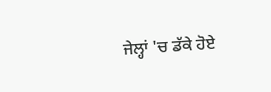ਜੇਲ੍ਹਾਂ 'ਚ ਡੱਕੇ ਹੋਏ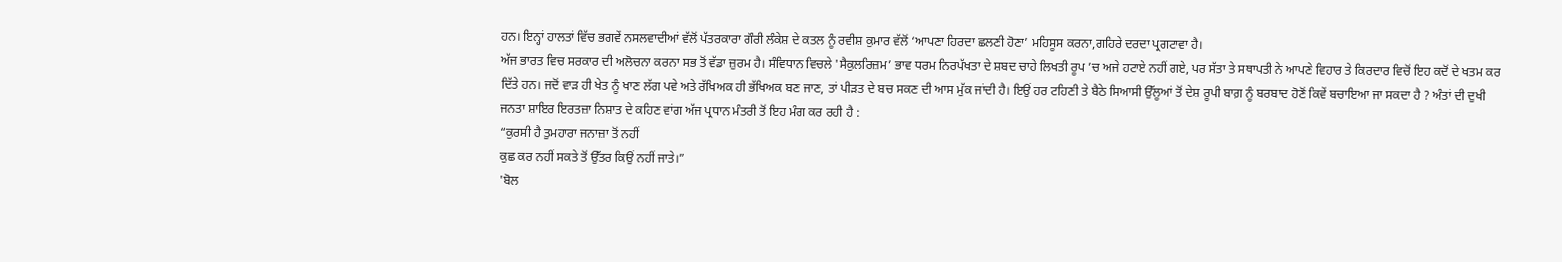ਹਨ। ਇਨ੍ਹਾਂ ਹਾਲਤਾਂ ਵਿੱਚ ਭਗਵੇਂ ਨਸਲਵਾਦੀਆਂ ਵੱਲੋਂ ਪੱਤਰਕਾਰਾ ਗੌਰੀ ਲੰਕੇਸ਼ ਦੇ ਕਤਲ ਨੂੰ ਰਵੀਸ਼ ਕੁਮਾਰ ਵੱਲੋਂ ‘ਆਪਣਾ ਹਿਰਦਾ ਛਲਣੀ ਹੋਣਾ’ ਮਹਿਸੂਸ ਕਰਨਾ,ਗਹਿਰੇ ਦਰਦਾ ਪ੍ਰਗਟਾਵਾ ਹੈ।
ਅੱਜ ਭਾਰਤ ਵਿਚ ਸਰਕਾਰ ਦੀ ਅਲੋਚਨਾ ਕਰਨਾ ਸਭ ਤੋਂ ਵੱਡਾ ਜ਼ੁਰਮ ਹੈ। ਸੰਵਿਧਾਨ ਵਿਚਲੇ 'ਸੈਕੁਲਰਿਜ਼ਮ’ ਭਾਵ ਧਰਮ ਨਿਰਪੱਖਤਾ ਦੇ ਸ਼ਬਦ ਚਾਹੇ ਲਿਖਤੀ ਰੂਪ ’ਚ ਅਜੇ ਹਟਾਏ ਨਹੀਂ ਗਏ, ਪਰ ਸੱਤਾ ਤੇ ਸਥਾਪਤੀ ਨੇ ਆਪਣੇ ਵਿਹਾਰ ਤੇ ਕਿਰਦਾਰ ਵਿਚੋਂ ਇਹ ਕਦੋਂ ਦੇ ਖਤਮ ਕਰ ਦਿੱਤੇ ਹਨ। ਜਦੋਂ ਵਾੜ ਹੀ ਖੇਤ ਨੂੰ ਖਾਣ ਲੱਗ ਪਵੇ ਅਤੇ ਰੱਖਿਅਕ ਹੀ ਭੱਖਿਅਕ ਬਣ ਜਾਣ, ਤਾਂ ਪੀੜਤ ਦੇ ਬਚ ਸਕਣ ਦੀ ਆਸ ਮੁੱਕ ਜਾਂਦੀ ਹੈ। ਇਉਂ ਹਰ ਟਹਿਣੀ ਤੇ ਬੈਠੇ ਸਿਆਸੀ ਉੱਲੂਆਂ ਤੋਂ ਦੇਸ਼ ਰੂਪੀ ਬਾਗ਼ ਨੂੰ ਬਰਬਾਦ ਹੋਣੋਂ ਕਿਵੇਂ ਬਚਾਇਆ ਜਾ ਸਕਦਾ ਹੈ ? ਅੰਤਾਂ ਦੀ ਦੁਖੀ ਜਨਤਾ ਸ਼ਾਇਰ ਇਰਤਜ਼ਾ ਨਿਸ਼ਾਤ ਦੇ ਕਹਿਣ ਵਾਂਗ ਅੱਜ ਪ੍ਰਧਾਨ ਮੰਤਰੀ ਤੋਂ ਇਹ ਮੰਗ ਕਰ ਰਹੀ ਹੈ :
“ਕੁਰਸੀ ਹੈ ਤੁਮਹਾਰਾ ਜਨਾਜ਼ਾ ਤੋਂ ਨਹੀਂ
ਕੁਛ ਕਰ ਨਹੀਂ ਸਕਤੇ ਤੋਂ ਉੱਤਰ ਕਿਉਂ ਨਹੀਂ ਜਾਤੇ।”
'ਬੋਲ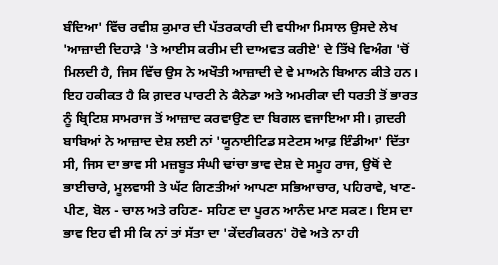ਬੰਦਿਆ' ਵਿੱਚ ਰਵੀਸ਼ ਕੁਮਾਰ ਦੀ ਪੱਤਰਕਾਰੀ ਦੀ ਵਧੀਆ ਮਿਸਾਲ ਉਸਦੇ ਲੇਖ 'ਆਜ਼ਾਦੀ ਦਿਹਾੜੇ 'ਤੇ ਆਈਸ ਕਰੀਮ ਦੀ ਦਾਅਵਤ ਕਰੀਏ' ਦੇ ਤਿੱਖੇ ਵਿਅੰਗ 'ਚੋਂ ਮਿਲਦੀ ਹੈ, ਜਿਸ ਵਿੱਚ ਉਸ ਨੇ ਅਖੌਤੀ ਆਜ਼ਾਦੀ ਦੇ ਵੇ ਮਾਅਨੇ ਬਿਆਨ ਕੀਤੇ ਹਨ। ਇਹ ਹਕੀਕਤ ਹੈ ਕਿ ਗ਼ਦਰ ਪਾਰਟੀ ਨੇ ਕੈਨੇਡਾ ਅਤੇ ਅਮਰੀਕਾ ਦੀ ਧਰਤੀ ਤੋਂ ਭਾਰਤ ਨੂੰ ਬ੍ਰਿਟਿਸ਼ ਸਾਮਰਾਜ ਤੋਂ ਆਜ਼ਾਦ ਕਰਵਾਉਣ ਦਾ ਬਿਗਲ ਵਜਾਇਆ ਸੀ। ਗ਼ਦਰੀ ਬਾਬਿਆਂ ਨੇ ਆਜ਼ਾਦ ਦੇਸ਼ ਲਈ ਨਾਂ 'ਯੂਨਾਈਟਿਡ ਸਟੇਟਸ ਆਫ਼ ਇੰਡੀਆ' ਦਿੱਤਾ ਸੀ, ਜਿਸ ਦਾ ਭਾਵ ਸੀ ਮਜ਼ਬੂਤ ਸੰਘੀ ਢਾਂਚਾ ਭਾਵ ਦੇਸ਼ ਦੇ ਸਮੂਹ ਰਾਜ, ਉਥੋਂ ਦੇ ਭਾਈਚਾਰੇ, ਮੂਲਵਾਸੀ ਤੇ ਘੱਟ ਗਿਣਤੀਆਂ ਆਪਣਾ ਸਭਿਆਚਾਰ, ਪਹਿਰਾਵੇ, ਖਾਣ-ਪੀਣ, ਬੋਲ - ਚਾਲ ਅਤੇ ਰਹਿਣ- ਸਹਿਣ ਦਾ ਪੂਰਨ ਆਨੰਦ ਮਾਣ ਸਕਣ। ਇਸ ਦਾ ਭਾਵ ਇਹ ਵੀ ਸੀ ਕਿ ਨਾਂ ਤਾਂ ਸੱਤਾ ਦਾ 'ਕੇਂਦਰੀਕਰਨ' ਹੋਵੇ ਅਤੇ ਨਾ ਹੀ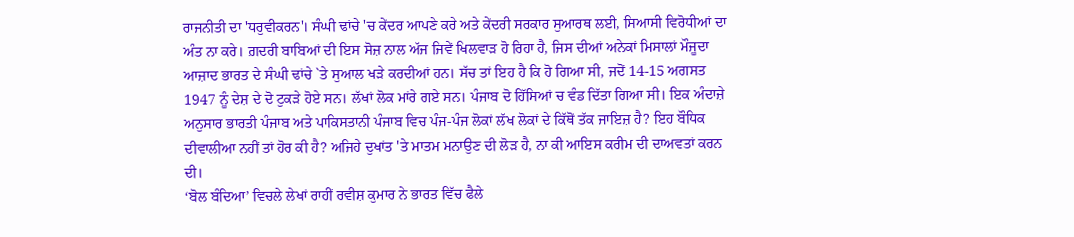ਰਾਜਨੀਤੀ ਦਾ 'ਧਰੁਵੀਕਰਨ'। ਸੰਘੀ ਢਾਂਚੇ 'ਚ ਕੇਂਦਰ ਆਪਣੇ ਕਰੇ ਅਤੇ ਕੇਂਦਰੀ ਸਰਕਾਰ ਸੁਆਰਥ ਲਈ, ਸਿਆਸੀ ਵਿਰੋਧੀਆਂ ਦਾ ਅੰਤ ਨਾ ਕਰੇ। ਗ਼ਦਰੀ ਬਾਬਿਆਂ ਦੀ ਇਸ ਸੋਜ਼ ਨਾਲ ਅੱਜ ਜਿਵੇਂ ਖਿਲਵਾੜ ਹੋ ਰਿਹਾ ਹੈ, ਜਿਸ ਦੀਆਂ ਅਨੇਕਾਂ ਮਿਸਾਲਾਂ ਮੌਜੂਦਾ ਆਜ਼ਾਦ ਭਾਰਤ ਦੇ ਸੰਘੀ ਢਾਂਚੇ `ਤੇ ਸੁਆਲ ਖੜੇ ਕਰਦੀਆਂ ਹਨ। ਸੱਚ ਤਾਂ ਇਹ ਹੈ ਕਿ ਹੋ ਗਿਆ ਸੀ, ਜਦੋਂ 14-15 ਅਗਸਤ 1947 ਨੂੰ ਦੇਸ਼ ਦੇ ਦੋ ਟੁਕੜੇ ਹੋਏ ਸਨ। ਲੱਖਾਂ ਲੋਕ ਮਾਂਰੇ ਗਏ ਸਨ। ਪੰਜਾਬ ਦੋ ਹਿੱਸਿਆਂ ਚ ਵੰਡ ਦਿੱਤਾ ਗਿਆ ਸੀ। ਇਕ ਅੰਦਾਜ਼ੇ ਅਨੁਸਾਰ ਭਾਰਤੀ ਪੰਜਾਬ ਅਤੇ ਪਾਕਿਸਤਾਨੀ ਪੰਜਾਬ ਵਿਚ ਪੰਜ-ਪੰਜ ਲੋਕਾਂ ਲੱਖ ਲੋਕਾਂ ਦੇ ਕਿੱਥੋਂ ਤੱਕ ਜਾਇਜ਼ ਹੈ? ਇਹ ਬੌਧਿਕ ਦੀਵਾਲੀਆ ਨਹੀਂ ਤਾਂ ਹੋਰ ਕੀ ਹੈ? ਅਜਿਹੇ ਦੁਖਾਂਤ 'ਤੇ ਮਾਤਮ ਮਨਾਉਣ ਦੀ ਲੋੜ ਹੈ, ਨਾ ਕੀ ਆਇਸ ਕਰੀਮ ਦੀ ਦਾਅਵਤਾਂ ਕਰਨ ਦੀ।
‘ਬੋਲ ਬੰਦਿਆ’ ਵਿਚਲੇ ਲੇਖਾਂ ਰਾਹੀਂ ਰਵੀਸ਼ ਕੁਮਾਰ ਨੇ ਭਾਰਤ ਵਿੱਚ ਫੈਲੇ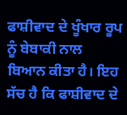ਫਾਸ਼ੀਵਾਦ ਦੇ ਖੂੰਖਾਰ ਰੂਪ ਨੂੰ ਬੇਬਾਕੀ ਨਾਲ ਬਿਆਨ ਕੀਤਾ ਹੈ। ਇਹ ਸੱਚ ਹੈ ਕਿ ਫਾਸ਼ੀਵਾਦ ਦੇ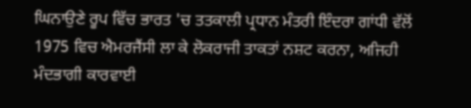ਘਿਨਾਉਣੇ ਰੂਪ ਵਿੱਚ ਭਾਰਤ 'ਚ ਤਤਕਾਲੀ ਪ੍ਰਧਾਨ ਮੰਤਰੀ ਇੰਦਰਾ ਗਾਂਧੀ ਵੱਲੋਂ 1975 ਵਿਚ ਐਮਰਜੈਂਸੀ ਲਾ ਕੇ ਲੋਕਰਾਜੀ ਤਾਕਤਾਂ ਨਸ਼ਟ ਕਰਨਾ, ਅਜਿਹੀ ਮੰਦਭਾਗੀ ਕਾਰਵਾਈ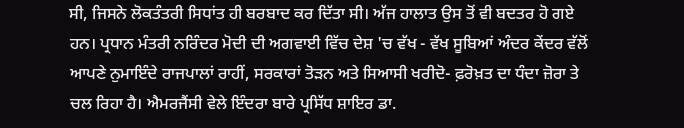ਸੀ, ਜਿਸਨੇ ਲੋਕਤੰਤਰੀ ਸਿਧਾਂਤ ਹੀ ਬਰਬਾਦ ਕਰ ਦਿੱਤਾ ਸੀ। ਅੱਜ ਹਾਲਾਤ ਉਸ ਤੋਂ ਵੀ ਬਦਤਰ ਹੋ ਗਏ ਹਨ। ਪ੍ਰਧਾਨ ਮੰਤਰੀ ਨਰਿੰਦਰ ਮੋਦੀ ਦੀ ਅਗਵਾਈ ਵਿੱਚ ਦੇਸ਼ 'ਚ ਵੱਖ - ਵੱਖ ਸੂਬਿਆਂ ਅੰਦਰ ਕੇਂਦਰ ਵੱਲੋਂ ਆਪਣੇ ਨੁਮਾਇੰਦੇ ਰਾਜਪਾਲਾਂ ਰਾਹੀਂ, ਸਰਕਾਰਾਂ ਤੋੜਨ ਅਤੇ ਸਿਆਸੀ ਖਰੀਦੋ- ਫ਼ਰੋਖ਼ਤ ਦਾ ਧੰਦਾ ਜ਼ੋਰਾ ਤੇ ਚਲ ਰਿਹਾ ਹੈ। ਐਮਰਜੈਂਸੀ ਵੇਲੇ ਇੰਦਰਾ ਬਾਰੇ ਪ੍ਰਸਿੱਧ ਸ਼ਾਇਰ ਡਾ.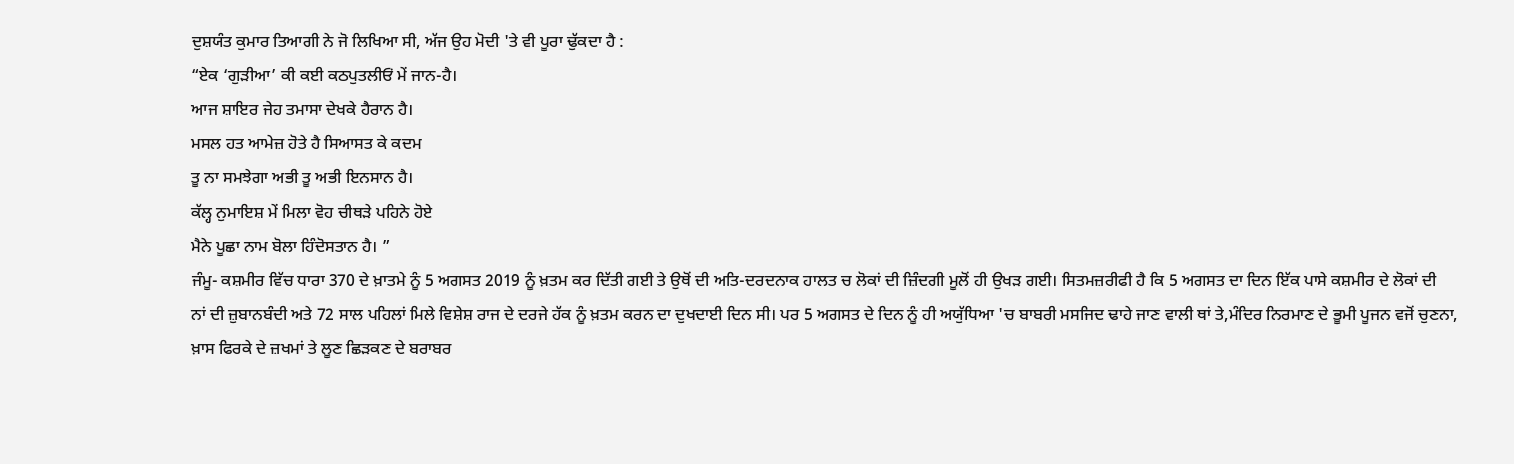ਦੁਸ਼ਯੰਤ ਕੁਮਾਰ ਤਿਆਗੀ ਨੇ ਜੋ ਲਿਖਿਆ ਸੀ, ਅੱਜ ਉਹ ਮੋਦੀ 'ਤੇ ਵੀ ਪੂਰਾ ਢੁੱਕਦਾ ਹੈ :
“ਏਕ ‘ਗੁੜੀਆ’ ਕੀ ਕਈ ਕਠਪੁਤਲੀਓਂ ਮੇਂ ਜਾਨ-ਹੈ।
ਆਜ ਸ਼ਾਇਰ ਜੇਹ ਤਮਾਸਾ ਦੇਖਕੇ ਹੈਰਾਨ ਹੈ।
ਮਸਲ ਹਤ ਆਮੇਜ਼ ਹੋਤੇ ਹੈ ਸਿਆਸਤ ਕੇ ਕਦਮ
ਤੂ ਨਾ ਸਮਝੇਗਾ ਅਭੀ ਤੂ ਅਭੀ ਇਨਸਾਨ ਹੈ।
ਕੱਲ੍ਹ ਨੁਮਾਇਸ਼ ਮੇਂ ਮਿਲਾ ਵੋਹ ਚੀਥੜੇ ਪਹਿਨੇ ਹੋਏ
ਮੈਨੇ ਪੂਛਾ ਨਾਮ ਬੋਲਾ ਹਿੰਦੋਸਤਾਨ ਹੈ। ”
ਜੰਮੂ- ਕਸ਼ਮੀਰ ਵਿੱਚ ਧਾਰਾ 370 ਦੇ ਖ਼ਾਤਮੇ ਨੂੰ 5 ਅਗਸਤ 2019 ਨੂੰ ਖ਼ਤਮ ਕਰ ਦਿੱਤੀ ਗਈ ਤੇ ਉਥੋਂ ਦੀ ਅਤਿ-ਦਰਦਨਾਕ ਹਾਲਤ ਚ ਲੋਕਾਂ ਦੀ ਜ਼ਿੰਦਗੀ ਮੂਲੋਂ ਹੀ ਉਖੜ ਗਈ। ਸਿਤਮਜ਼ਰੀਫੀ ਹੈ ਕਿ 5 ਅਗਸਤ ਦਾ ਦਿਨ ਇੱਕ ਪਾਸੇ ਕਸ਼ਮੀਰ ਦੇ ਲੋਕਾਂ ਦੀ
ਨਾਂ ਦੀ ਜ਼ੁਬਾਨਬੰਦੀ ਅਤੇ 72 ਸਾਲ ਪਹਿਲਾਂ ਮਿਲੇ ਵਿਸ਼ੇਸ਼ ਰਾਜ ਦੇ ਦਰਜੇ ਹੱਕ ਨੂੰ ਖ਼ਤਮ ਕਰਨ ਦਾ ਦੁਖਦਾਈ ਦਿਨ ਸੀ। ਪਰ 5 ਅਗਸਤ ਦੇ ਦਿਨ ਨੂੰ ਹੀ ਅਯੁੱਧਿਆ 'ਚ ਬਾਬਰੀ ਮਸਜਿਦ ਢਾਹੇ ਜਾਣ ਵਾਲੀ ਥਾਂ ਤੇ,ਮੰਦਿਰ ਨਿਰਮਾਣ ਦੇ ਭੂਮੀ ਪੂਜਨ ਵਜੋਂ ਚੁਣਨਾ, ਖ਼ਾਸ ਫਿਰਕੇ ਦੇ ਜ਼ਖਮਾਂ ਤੇ ਲੂਣ ਛਿੜਕਣ ਦੇ ਬਰਾਬਰ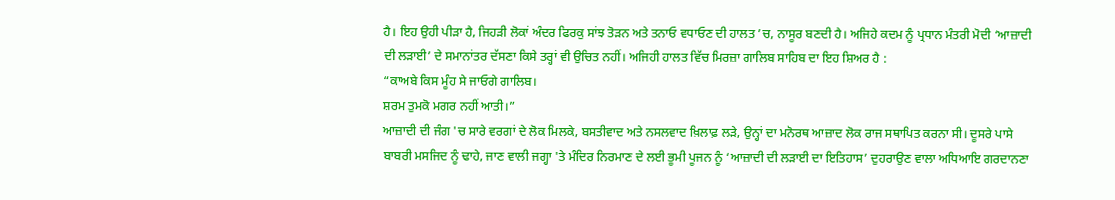ਹੈ। ਇਹ ਉਹੀ ਪੀੜਾ ਹੈ, ਜਿਹੜੀ ਲੋਕਾਂ ਅੰਦਰ ਫਿਰਕੁ ਸਾਂਝ ਤੋੜਨ ਅਤੇ ਤਨਾਓ ਵਧਾਓਣ ਦੀ ਹਾਲਤ ’ਚ, ਨਾਸੂਰ ਬਣਦੀ ਹੈ। ਅਜਿਹੇ ਕਦਮ ਨੂੰ ਪ੍ਰਧਾਨ ਮੰਤਰੀ ਮੋਦੀ ‘ਆਜ਼ਾਦੀ ਦੀ ਲੜਾਈ’ ਦੇ ਸਮਾਨਾਂਤਰ ਦੱਸਣਾ ਕਿਸੇ ਤਰ੍ਹਾਂ ਵੀ ਉਚਿਤ ਨਹੀਂ। ਅਜਿਹੀ ਹਾਲਤ ਵਿੱਚ ਮਿਰਜ਼ਾ ਗਾਲਿਬ ਸਾਹਿਬ ਦਾ ਇਹ ਸ਼ਿਅਰ ਹੈ :
“ਕਾਅਬੇ ਕਿਸ ਮੂੰਹ ਸੇ ਜਾਓਗੇ ਗਾਲਿਬ।
ਸ਼ਰਮ ਤੁਮਕੋ ਮਗਰ ਨਹੀਂ ਆਤੀ।”
ਆਜ਼ਾਦੀ ਦੀ ਜੰਗ 'ਚ ਸਾਰੇ ਵਰਗਾਂ ਦੇ ਲੋਕ ਮਿਲਕੇ, ਬਸਤੀਵਾਦ ਅਤੇ ਨਸਲਵਾਦ ਖ਼ਿਲਾਫ਼ ਲੜੇ, ਉਨ੍ਹਾਂ ਦਾ ਮਨੋਰਥ ਆਜ਼ਾਦ ਲੋਕ ਰਾਜ ਸਥਾਪਿਤ ਕਰਨਾ ਸੀ। ਦੂਸਰੇ ਪਾਸੇ ਬਾਬਰੀ ਮਸਜਿਦ ਨੂੰ ਢਾਹੇ, ਜਾਣ ਵਾਲੀ ਜਗ੍ਹਾ 'ਤੇ ਮੰਦਿਰ ਨਿਰਮਾਣ ਦੇ ਲਈ ਭੂਮੀ ਪੂਜਨ ਨੂੰ ‘ਆਜ਼ਾਦੀ ਦੀ ਲੜਾਈ ਦਾ ਇਤਿਹਾਸ’ ਦੁਹਰਾਉਣ ਵਾਲਾ ਅਧਿਆਇ ਗਰਦਾਨਣਾ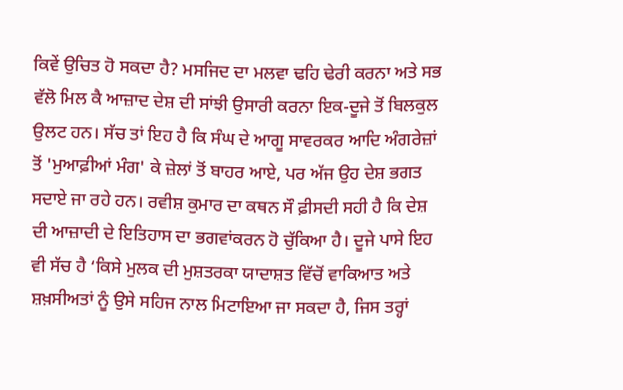ਕਿਵੇਂ ਉਚਿਤ ਹੋ ਸਕਦਾ ਹੈ? ਮਸਜਿਦ ਦਾ ਮਲਵਾ ਢਹਿ ਢੇਰੀ ਕਰਨਾ ਅਤੇ ਸਭ ਵੱਲੋ ਮਿਲ ਕੈ ਆਜ਼ਾਦ ਦੇਸ਼ ਦੀ ਸਾਂਝੀ ਉਸਾਰੀ ਕਰਨਾ ਇਕ-ਦੂਜੇ ਤੋਂ ਬਿਲਕੁਲ ਉਲਟ ਹਨ। ਸੱਚ ਤਾਂ ਇਹ ਹੈ ਕਿ ਸੰਘ ਦੇ ਆਗੂ ਸਾਵਰਕਰ ਆਦਿ ਅੰਗਰੇਜ਼ਾਂ ਤੋਂ 'ਮੁਆਫ਼ੀਆਂ ਮੰਗ' ਕੇ ਜ਼ੇਲਾਂ ਤੋਂ ਬਾਹਰ ਆਏ, ਪਰ ਅੱਜ ਉਹ ਦੇਸ਼ ਭਗਤ ਸਦਾਏ ਜਾ ਰਹੇ ਹਨ। ਰਵੀਸ਼ ਕੁਮਾਰ ਦਾ ਕਥਨ ਸੌ ਫ਼ੀਸਦੀ ਸਹੀ ਹੈ ਕਿ ਦੇਸ਼ ਦੀ ਆਜ਼ਾਦੀ ਦੇ ਇਤਿਹਾਸ ਦਾ ਭਗਵਾਂਕਰਨ ਹੋ ਚੁੱਕਿਆ ਹੈ। ਦੂਜੇ ਪਾਸੇ ਇਹ ਵੀ ਸੱਚ ਹੈ ‘ਕਿਸੇ ਮੁਲਕ ਦੀ ਮੁਸ਼ਤਰਕਾ ਯਾਦਾਸ਼ਤ ਵਿੱਚੋਂ ਵਾਕਿਆਤ ਅਤੇ ਸ਼ਖ਼ਸੀਅਤਾਂ ਨੂੰ ਉਸੇ ਸਹਿਜ ਨਾਲ ਮਿਟਾਇਆ ਜਾ ਸਕਦਾ ਹੈ, ਜਿਸ ਤਰ੍ਹਾਂ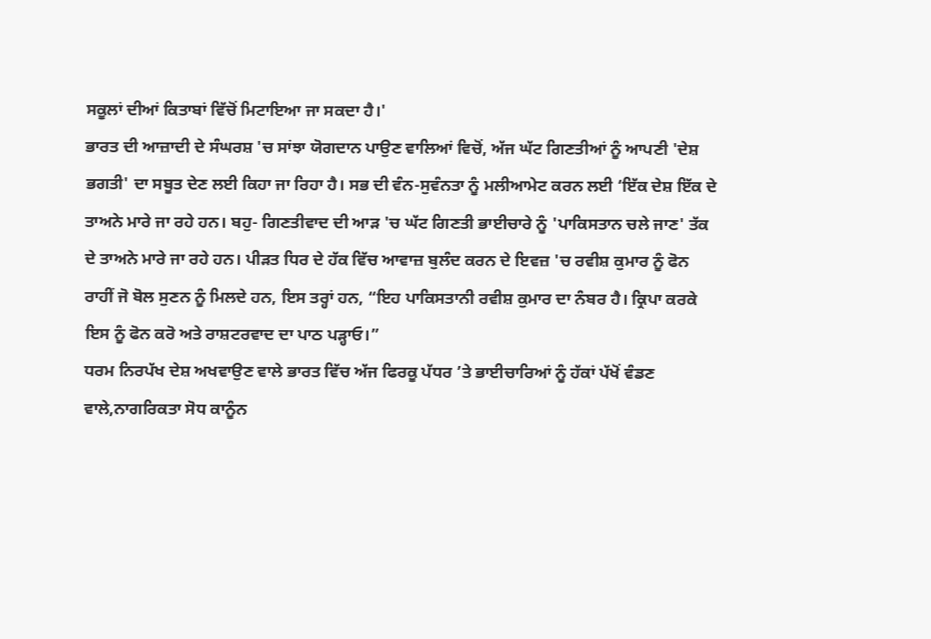ਸਕੂਲਾਂ ਦੀਆਂ ਕਿਤਾਬਾਂ ਵਿੱਚੋਂ ਮਿਟਾਇਆ ਜਾ ਸਕਦਾ ਹੈ।'
ਭਾਰਤ ਦੀ ਆਜ਼ਾਦੀ ਦੇ ਸੰਘਰਸ਼ 'ਚ ਸਾਂਝਾ ਯੋਗਦਾਨ ਪਾਉਣ ਵਾਲਿਆਂ ਵਿਚੋਂ, ਅੱਜ ਘੱਟ ਗਿਣਤੀਆਂ ਨੂੰ ਆਪਣੀ 'ਦੇਸ਼ ਭਗਤੀ' ਦਾ ਸਬੂਤ ਦੇਣ ਲਈ ਕਿਹਾ ਜਾ ਰਿਹਾ ਹੈ। ਸਭ ਦੀ ਵੰਨ-ਸੁਵੰਨਤਾ ਨੂੰ ਮਲੀਆਮੇਟ ਕਰਨ ਲਈ ‘ਇੱਕ ਦੇਸ਼ ਇੱਕ ਦੇ ਤਾਅਨੇ ਮਾਰੇ ਜਾ ਰਹੇ ਹਨ। ਬਹੁ- ਗਿਣਤੀਵਾਦ ਦੀ ਆੜ 'ਚ ਘੱਟ ਗਿਣਤੀ ਭਾਈਚਾਰੇ ਨੂੰ 'ਪਾਕਿਸਤਾਨ ਚਲੇ ਜਾਣ' ਤੱਕ ਦੇ ਤਾਅਨੇ ਮਾਰੇ ਜਾ ਰਹੇ ਹਨ। ਪੀੜਤ ਧਿਰ ਦੇ ਹੱਕ ਵਿੱਚ ਆਵਾਜ਼ ਬੁਲੰਦ ਕਰਨ ਦੇ ਇਵਜ਼ 'ਚ ਰਵੀਸ਼ ਕੁਮਾਰ ਨੂੰ ਫੋਨ ਰਾਹੀਂ ਜੋ ਬੋਲ ਸੁਣਨ ਨੂੰ ਮਿਲਦੇ ਹਨ, ਇਸ ਤਰ੍ਹਾਂ ਹਨ, “ਇਹ ਪਾਕਿਸਤਾਨੀ ਰਵੀਸ਼ ਕੁਮਾਰ ਦਾ ਨੰਬਰ ਹੈ। ਕ੍ਰਿਪਾ ਕਰਕੇ ਇਸ ਨੂੰ ਫੋਨ ਕਰੋ ਅਤੇ ਰਾਸ਼ਟਰਵਾਦ ਦਾ ਪਾਠ ਪੜ੍ਹਾਓ।”
ਧਰਮ ਨਿਰਪੱਖ ਦੇਸ਼ ਅਖਵਾਉਣ ਵਾਲੇ ਭਾਰਤ ਵਿੱਚ ਅੱਜ ਫਿਰਕੂ ਪੱਧਰ ’ਤੇ ਭਾਈਚਾਰਿਆਂ ਨੂੰ ਹੱਕਾਂ ਪੱਖੋਂ ਵੰਡਣ ਵਾਲੇ,ਨਾਗਰਿਕਤਾ ਸੋਧ ਕਾਨੂੰਨ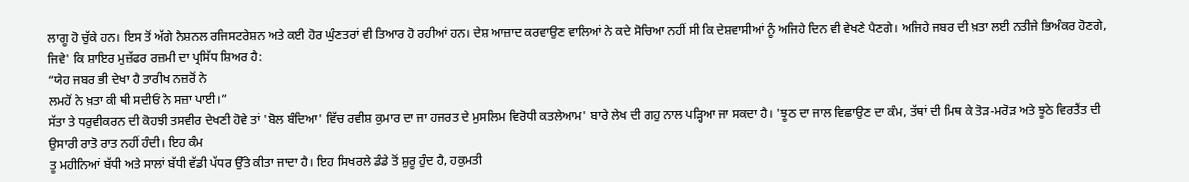ਲਾਗੂ ਹੋ ਚੁੱਕੇ ਹਨ। ਇਸ ਤੋਂ ਅੱਗੇ ਨੈਸ਼ਨਲ ਰਜਿਸਟਰੇਸ਼ਨ ਅਤੇ ਕਈ ਹੋਰ ਘੁੰਣਤਰਾਂ ਵੀ ਤਿਆਰ ਹੋ ਰਹੀਆਂ ਹਨ। ਦੇਸ਼ ਆਜ਼ਾਦ ਕਰਵਾਉਣ ਵਾਲਿਆਂ ਨੇ ਕਦੇ ਸੋਚਿਆ ਨਹੀਂ ਸੀ ਕਿ ਦੇਸ਼ਵਾਸੀਆਂ ਨੂੰ ਅਜਿਹੇ ਦਿਨ ਵੀ ਵੇਖਣੇ ਪੈਣਗੇ। ਅਜਿਹੇ ਜਬਰ ਦੀ ਖ਼ਤਾ ਲਈ ਨਤੀਜੇ ਭਿਅੰਕਰ ਹੋਣਗੇ, ਜਿਵੇ' ਕਿ ਸ਼ਾਇਰ ਮੁਜ਼ੱਫਰ ਰਜ਼ਮੀ ਦਾ ਪ੍ਰਸਿੱਧ ਸ਼ਿਅਰ ਹੈ:
“ਯੇਹ ਜਬਰ ਭੀ ਦੇਖਾ ਹੈ ਤਾਰੀਖ ਨਜ਼ਰੋਂ ਨੇ
ਲਮਹੋਂ ਨੇ ਖ਼ਤਾ ਕੀ ਥੀ ਸਦੀਓਂ ਨੇ ਸਜ਼ਾ ਪਾਈ।”
ਸੱਤਾ ਤੇ ਧਰੁਵੀਕਰਨ ਦੀ ਕੋਹਝੀ ਤਸਵੀਰ ਦੇਖਣੀ ਹੋਵੇ ਤਾਂ 'ਬੋਲ ਬੰਦਿਆ' ਵਿੱਚ ਰਵੀਸ਼ ਕੁਮਾਰ ਦਾ ਜਾ ਹਜਰਤ ਦੇ ਮੁਸਲਿਮ ਵਿਰੋਧੀ ਕਤਲੇਆਮ' ਬਾਰੇ ਲੇਖ ਦੀ ਗਹੁ ਨਾਲ ਪੜ੍ਹਿਆ ਜਾ ਸਕਦਾ ਹੈ। 'ਝੂਠ ਦਾ ਜਾਲ ਵਿਛਾਉਣ ਦਾ ਕੰਮ, ਤੱਥਾਂ ਦੀ ਮਿਥ ਕੇ ਤੋੜ-ਮਰੋੜ ਅਤੇ ਝੂਠੇ ਵਿਰਤੈਂਤ ਦੀ ਉਸਾਰੀ ਰਾਤੋ ਰਾਤ ਨਹੀਂ ਹੰਦੀ। ਇਹ ਕੰਮ
ਤੂ ਮਹੀਨਿਆਂ ਬੱਧੀ ਅਤੇ ਸਾਲਾਂ ਬੱਧੀ ਵੱਡੀ ਪੱਧਰ ਉੱਤੇ ਕੀਤਾ ਜਾਦਾ ਹੈ। ਇਹ ਸਿਖਰਲੇ ਡੰਡੇ ਤੋਂ ਸ਼ੁਰੂ ਹੁੰਦ ਹੈ, ਹਕੁਮਤੀ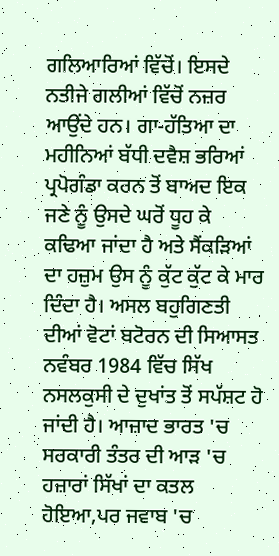ਗਲਿਆਰਿਆਂ ਵਿੱਚੋਂ। ਇਸਦੇ ਨਤੀਜੇ ਗਲੀਆਂ ਵਿੱਚੋਂ ਨਜ਼ਰ ਆਉਂਦੇ ਹਨ। ਗਾ-ਹੱਤਿਆ ਦਾ ਮਹੀਨਿਆਂ ਬੱਧੀ ਦਵੈਸ਼ ਭਰਿਆਂ ਪ੍ਰਪੋਗੰਡਾ ਕਰਨ ਤੋਂ ਬਾਅਦ ਇਕ ਜਣੇ ਨੂੰ ਉਸਦੇ ਘਰੋਂ ਧੂਹ ਕੇ ਕਢਿਆ ਜਾਂਦਾ ਹੈ ਅਤੇ ਸੈਂਕੜਿਆਂ ਦਾ ਹਜ਼ੁਮ ਉਸ ਨੂੰ ਕੁੱਟ ਕੁੱਟ ਕੇ ਮਾਰ ਦਿੰਦਾ ਹੈ। ਅਸਲ ਬਹੁਗਿਣਤੀ ਦੀਆਂ ਵੋਟਾਂ ਬਟੋਰਨ ਦੀ ਸਿਆਸਤ ਨਵੰਬਰ 1984 ਵਿੱਚ ਸਿੱਖ ਨਸਲਕੁਸੀ ਦੇ ਦੁਖਾਂਤ ਤੋਂ ਸਪੱਸ਼ਟ ਹੋ ਜਾਂਦੀ ਹੈ। ਆਜ਼ਾਦ ਭਾਰਤ 'ਚ ਸਰਕਾਰੀ ਤੰਤਰ ਦੀ ਆੜ 'ਚ ਹਜ਼ਾਰਾਂ ਸਿੱਖਾਂ ਦਾ ਕਤਲ ਹੋਇਆ,ਪਰ ਜਵਾਬ 'ਚ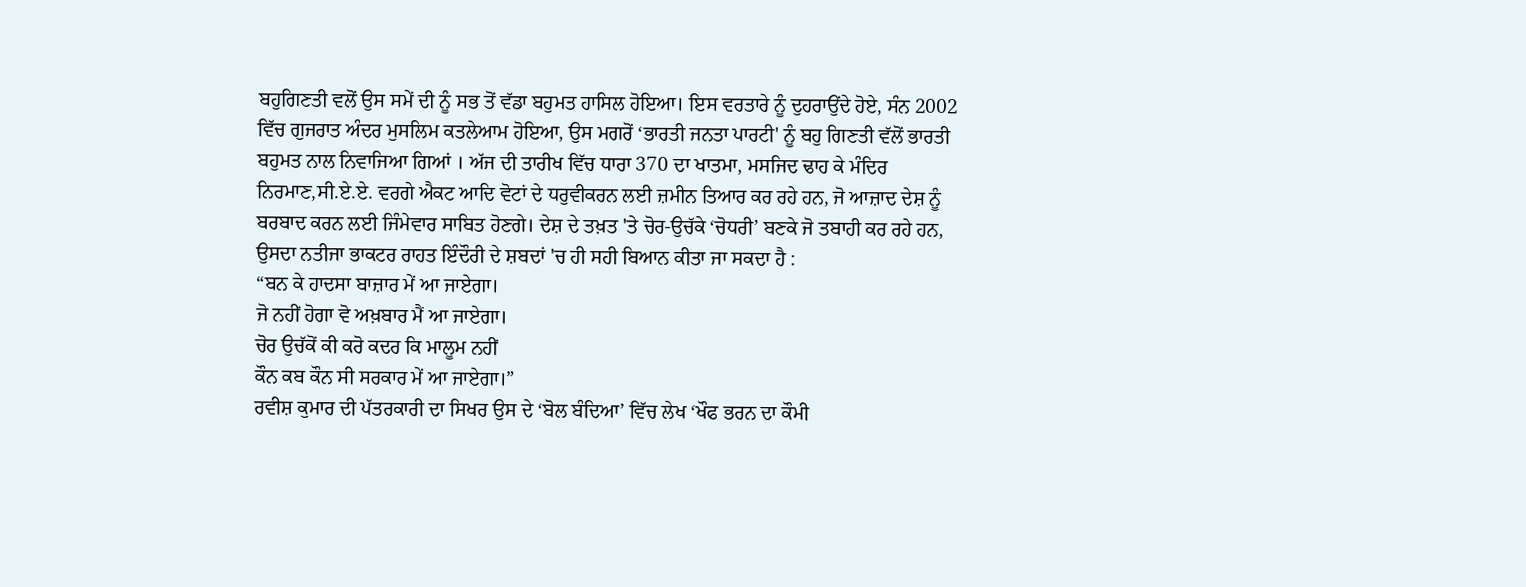ਬਹੁਗਿਣਤੀ ਵਲੋਂ ਉਸ ਸਮੇਂ ਦੀ ਨੂੰ ਸਭ ਤੋਂ ਵੱਡਾ ਬਹੁਮਤ ਹਾਸਿਲ ਹੋਇਆ। ਇਸ ਵਰਤਾਰੇ ਨੂੰ ਦੁਹਰਾਉਂਦੇ ਹੋਏ, ਸੰਨ 2002 ਵਿੱਚ ਗੁਜਰਾਤ ਅੰਦਰ ਮੁਸਲਿਮ ਕਤਲੇਆਮ ਹੋਇਆ, ਉਸ ਮਗਰੋਂ ‘ਭਾਰਤੀ ਜਨਤਾ ਪਾਰਟੀ' ਨੂੰ ਬਹੁ ਗਿਣਤੀ ਵੱਲੋਂ ਭਾਰਤੀ ਬਹੁਮਤ ਨਾਲ ਨਿਵਾਜਿਆ ਗਿਆਂ । ਅੱਜ ਦੀ ਤਾਰੀਖ ਵਿੱਚ ਧਾਰਾ 370 ਦਾ ਖਾਤਮਾ, ਮਸਜਿਦ ਢਾਹ ਕੇ ਮੰਦਿਰ ਨਿਰਮਾਣ,ਸੀ.ਏ.ਏ. ਵਰਗੇ ਐਕਟ ਆਦਿ ਵੋਟਾਂ ਦੇ ਧਰੁਵੀਕਰਨ ਲਈ ਜ਼ਮੀਨ ਤਿਆਰ ਕਰ ਰਹੇ ਹਨ, ਜੋ ਆਜ਼ਾਦ ਦੇਸ਼ ਨੂੰ ਬਰਬਾਦ ਕਰਨ ਲਈ ਜਿੰਮੇਵਾਰ ਸਾਬਿਤ ਹੋਣਗੇ। ਦੇਸ਼ ਦੇ ਤਖ਼ਤ 'ਤੇ ਚੋਰ-ਉਚੱਕੇ ‘ਚੋਧਰੀ’ ਬਣਕੇ ਜੋ ਤਬਾਹੀ ਕਰ ਰਹੇ ਹਨ, ਉਸਦਾ ਨਤੀਜਾ ਭਾਕਟਰ ਰਾਹਤ ਇੰਦੌਰੀ ਦੇ ਸ਼ਬਦਾਂ 'ਚ ਹੀ ਸਹੀ ਬਿਆਨ ਕੀਤਾ ਜਾ ਸਕਦਾ ਹੈ :
“ਬਨ ਕੇ ਹਾਦਸਾ ਬਾਜ਼ਾਰ ਮੇਂ ਆ ਜਾਏਗਾ।
ਜੋ ਨਹੀਂ ਹੋਗਾ ਵੋ ਅਖ਼ਬਾਰ ਮੈਂ ਆ ਜਾਏਗਾ।
ਚੋਰ ਉਚੱਕੋਂ ਕੀ ਕਰੋ ਕਦਰ ਕਿ ਮਾਲੂਮ ਨਹੀਂ
ਕੌਨ ਕਬ ਕੌਨ ਸੀ ਸਰਕਾਰ ਮੇਂ ਆ ਜਾਏਗਾ।”
ਰਵੀਸ਼ ਕੁਮਾਰ ਦੀ ਪੱਤਰਕਾਰੀ ਦਾ ਸਿਖਰ ਉਸ ਦੇ ‘ਬੋਲ ਬੰਦਿਆ’ ਵਿੱਚ ਲੇਖ ‘ਖੌਫ ਭਰਨ ਦਾ ਕੌਮੀ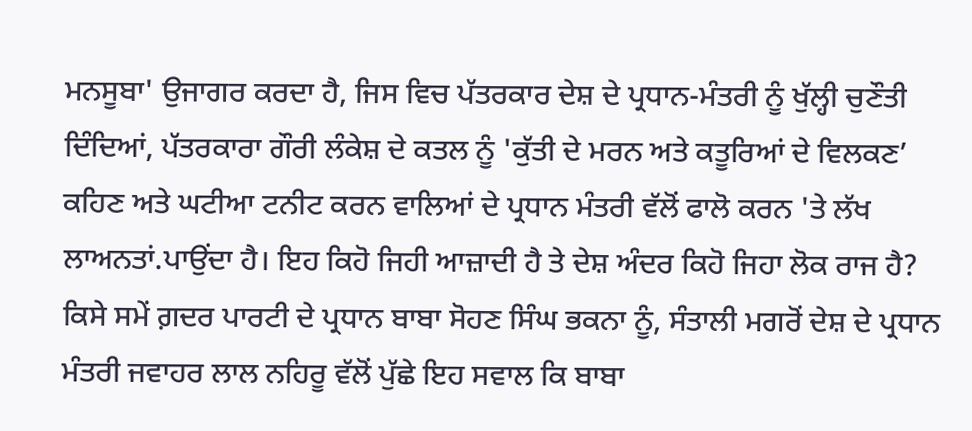ਮਨਸੂਬਾ' ਉਜਾਗਰ ਕਰਦਾ ਹੈ, ਜਿਸ ਵਿਚ ਪੱਤਰਕਾਰ ਦੇਸ਼ ਦੇ ਪ੍ਰਧਾਨ-ਮੰਤਰੀ ਨੂੰ ਖੁੱਲ੍ਹੀ ਚੁਣੌਤੀ ਦਿੰਦਿਆਂ, ਪੱਤਰਕਾਰਾ ਗੌਰੀ ਲੰਕੇਸ਼ ਦੇ ਕਤਲ ਨੂੰ 'ਕੁੱਤੀ ਦੇ ਮਰਨ ਅਤੇ ਕਤੂਰਿਆਂ ਦੇ ਵਿਲਕਣ’ ਕਹਿਣ ਅਤੇ ਘਟੀਆ ਟਨੀਟ ਕਰਨ ਵਾਲਿਆਂ ਦੇ ਪ੍ਰਧਾਨ ਮੰਤਰੀ ਵੱਲੋਂ ਫਾਲੋ ਕਰਨ 'ਤੇ ਲੱਖ ਲਾਅਨਤਾਂ.ਪਾਉਂਦਾ ਹੈ। ਇਹ ਕਿਹੋ ਜਿਹੀ ਆਜ਼ਾਦੀ ਹੈ ਤੇ ਦੇਸ਼ ਅੰਦਰ ਕਿਹੋ ਜਿਹਾ ਲੋਕ ਰਾਜ ਹੈ? ਕਿਸੇ ਸਮੇਂ ਗ਼ਦਰ ਪਾਰਟੀ ਦੇ ਪ੍ਰਧਾਨ ਬਾਬਾ ਸੋਹਣ ਸਿੰਘ ਭਕਨਾ ਨੂੰ, ਸੰਤਾਲੀ ਮਗਰੋਂ ਦੇਸ਼ ਦੇ ਪ੍ਰਧਾਨ ਮੰਤਰੀ ਜਵਾਹਰ ਲਾਲ ਨਹਿਰੂ ਵੱਲੋਂ ਪੁੱਛੇ ਇਹ ਸਵਾਲ ਕਿ ਬਾਬਾ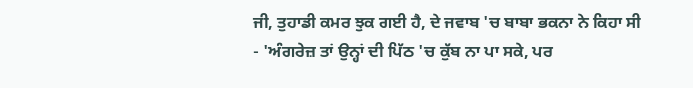ਜੀ, ਤੁਹਾਡੀ ਕਮਰ ਝੁਕ ਗਈ ਹੈ, ਦੇ ਜਵਾਬ 'ਚ ਬਾਬਾ ਭਕਨਾ ਨੇ ਕਿਹਾ ਸੀ - 'ਅੰਗਰੇਜ਼ ਤਾਂ ਉਨ੍ਹਾਂ ਦੀ ਪਿੱਠ 'ਚ ਕੁੱਬ ਨਾ ਪਾ ਸਕੇ, ਪਰ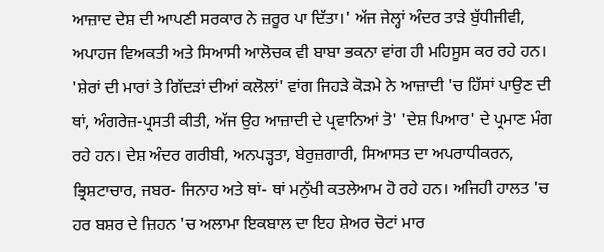ਆਜ਼ਾਦ ਦੇਸ਼ ਦੀ ਆਪਣੀ ਸਰਕਾਰ ਨੇ ਜ਼ਰੂਰ ਪਾ ਦਿੱਤਾ।' ਅੱਜ ਜੇਲ੍ਹਾਂ ਅੰਦਰ ਤਾੜੇ ਬੁੱਧੀਜੀਵੀ, ਅਪਾਹਜ ਵਿਅਕਤੀ ਅਤੇ ਸਿਆਸੀ ਆਲੋਚਕ ਵੀ ਬਾਬਾ ਭਕਨਾ ਵਾਂਗ ਹੀ ਮਹਿਸੂਸ ਕਰ ਰਹੇ ਹਨ। 'ਸ਼ੇਰਾਂ ਦੀ ਮਾਰਾਂ ਤੇ ਗਿੱਦੜਾਂ ਦੀਆਂ ਕਲੋਲਾਂ' ਵਾਂਗ ਜਿਹੜੇ ਕੋੜਮੇ ਨੇ ਆਜ਼ਾਦੀ 'ਚ ਹਿੱਸਾਂ ਪਾਉਣ ਦੀ ਥਾਂ, ਅੰਗਰੇਜ਼-ਪ੍ਰਸਤੀ ਕੀਤੀ, ਅੱਜ ਉਹ ਆਜ਼ਾਦੀ ਦੇ ਪ੍ਰਵਾਨਿਆਂ ਤੋ' 'ਦੇਸ਼ ਪਿਆਰ' ਦੇ ਪ੍ਰਮਾਣ ਮੰਗ ਰਹੇ ਹਨ। ਦੇਸ਼ ਅੰਦਰ ਗਰੀਬੀ, ਅਨਪੜ੍ਹਤਾ, ਬੇਰੁਜ਼ਗਾਰੀ, ਸਿਆਸਤ ਦਾ ਅਪਰਾਧੀਕਰਨ, ਭ੍ਰਿਸ਼ਟਾਚਾਰ, ਜਬਰ- ਜਿਨਾਹ ਅਤੇ ਥਾਂ- ਥਾਂ ਮਨੁੱਖੀ ਕਤਲੇਆਮ ਹੋ ਰਹੇ ਹਨ। ਅਜਿਹੀ ਹਾਲਤ 'ਚ ਹਰ ਬਸ਼ਰ ਦੇ ਜ਼ਿਹਨ 'ਚ ਅਲਾਮਾ ਇਕਬਾਲ ਦਾ ਇਹ ਸ਼ੇਅਰ ਚੋਟਾਂ ਮਾਰ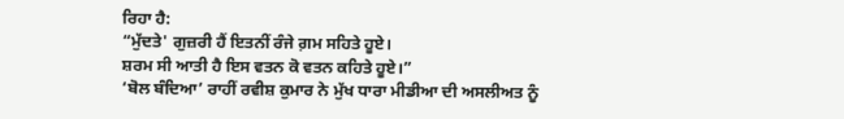ਰਿਹਾ ਹੈ:
“ਮੁੱਦਤੇ' ਗੁਜ਼ਰੀ ਹੈਂ ਇਤਨੀਂ ਰੰਜੇ ਗ਼ਮ ਸਹਿਤੇ ਹੂਏ।
ਸ਼ਰਮ ਸੀ ਆਤੀ ਹੈ ਇਸ ਵਤਨ ਕੋ ਵਤਨ ਕਹਿਤੇ ਹੂਏ।”
‘ਬੋਲ ਬੰਦਿਆ’ ਰਾਹੀਂ ਰਵੀਸ਼ ਕੁਮਾਰ ਨੇ ਮੁੱਖ ਧਾਰਾ ਮੀਡੀਆ ਦੀ ਅਸਲੀਅਤ ਨੂੰ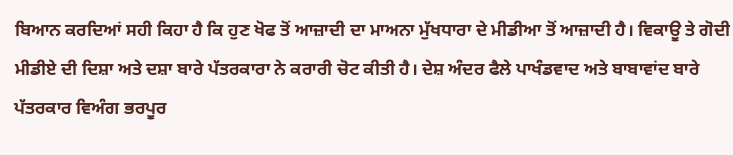ਬਿਆਨ ਕਰਦਿਆਂ ਸਹੀ ਕਿਹਾ ਹੈ ਕਿ ਹੁਣ ਖੋਫ ਤੋਂ ਆਜ਼ਾਦੀ ਦਾ ਮਾਅਨਾ ਮੁੱਖਧਾਰਾ ਦੇ ਮੀਡੀਆ ਤੋਂ ਆਜ਼ਾਦੀ ਹੈ। ਵਿਕਾਊ ਤੇ ਗੋਦੀ ਮੀਡੀਏ ਦੀ ਦਿਸ਼ਾ ਅਤੇ ਦਸ਼ਾ ਬਾਰੇ ਪੱਤਰਕਾਰਾ ਨੇ ਕਰਾਰੀ ਚੋਟ ਕੀਤੀ ਹੈ। ਦੇਸ਼ ਅੰਦਰ ਫੈਲੇ ਪਾਖੰਡਵਾਦ ਅਤੇ ਬਾਬਾਵਾਂਦ ਬਾਰੇ ਪੱਤਰਕਾਰ ਵਿਅੰਗ ਭਰਪੂਰ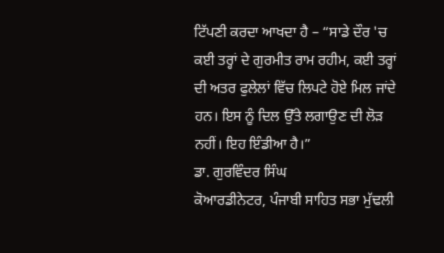ਟਿੱਪਣੀ ਕਰਦਾ ਆਖਦਾ ਹੈ – “ਸਾਡੇ ਦੌਰ 'ਚ ਕਈ ਤਰ੍ਹਾਂ ਦੇ ਗੁਰਮੀਤ ਰਾਮ ਰਹੀਮ, ਕਈ ਤਰ੍ਹਾਂ ਦੀ ਅਤਰ ਫੁਲੇਲਾਂ ਵਿੱਚ ਲਿਪਟੇ ਹੋਏ ਮਿਲ ਜਾਂਦੇ ਹਨ। ਇਸ ਨੂੰ ਦਿਲ ਉੱਤੇ ਲਗਾਉਣ ਦੀ ਲੋੜ ਨਹੀਂ। ਇਹ ਇੰਡੀਆ ਹੈ।”
ਡਾ. ਗੁਰਵਿੰਦਰ ਸਿੰਘ
ਕੋਆਰਡੀਨੇਟਰ, ਪੰਜਾਬੀ ਸਾਹਿਤ ਸਭਾ ਮੁੱਢਲੀ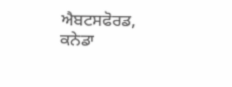ਐਬਟਸਫੋਰਡ, ਕਨੇਡਾ